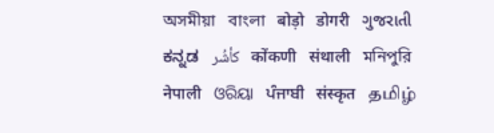অসমীয়া   বাংলা   बोड़ो   डोगरी   ગુજરાતી   ಕನ್ನಡ   كأشُر   कोंकणी   संथाली   মনিপুরি   नेपाली   ଓରିୟା   ਪੰਜਾਬੀ   संस्कृत   தமிழ்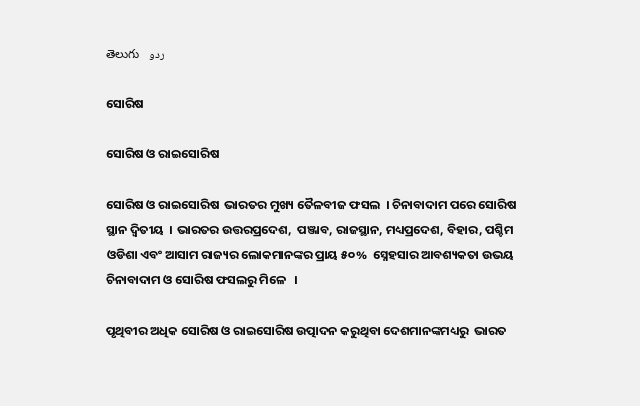తెలుగు   ردو

ସୋରିଷ

ସୋରିଷ ଓ ରାଇସୋରିଷ

ସୋରିଷ ଓ ରାଇସୋରିଷ  ଭାରତର ମୁଖ୍ୟ ତୈଳବୀଜ ଫସଲ  । ଚିନାବାଦାମ ପରେ ସୋରିଷ ସ୍ଥାନ ଦ୍ଵିତୀୟ  । ଭାରତର ଉତ୍ତରପ୍ରଦେଶ,  ପଞ୍ଜାବ, ରାଜସ୍ଥାନ, ମଧ୍ୟପ୍ରଦେଶ, ବିହାର, ପଶ୍ଚିମ ଓଡିଶା ଏବଂ ଆସାମ ରାଜ୍ୟର ଲୋକମାନଙ୍କର ପ୍ରାୟ ୫୦%  ସ୍ନେହସାର ଆବଶ୍ୟକତା ଉଭୟ ଚିନାବାଦାମ ଓ ସୋରିଷ ଫସଲରୁ ମିଳେ   ।

ପୃଥିବୀର ଅଧିକ ସୋରିଷ ଓ ରାଇସୋରିଷ ଉତ୍ପାଦନ କରୁଥିବା ଦେଶମାନଙ୍କମଧ୍ୟରୁ  ଭାରତ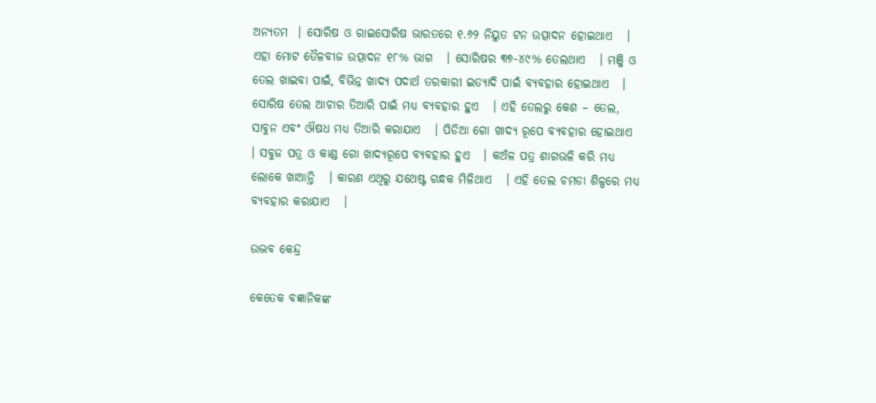ଅନ୍ୟତମ  । ସୋରିଷ ଓ ରାଇସୋରିଷ ଭାରତରେ ୧.୬୨ ନିୟୁତ ଟନ ଉତ୍ପାଦନ ହୋଇଥାଏ   । ଏହା ମୋଟ ତୈଳବୀଜ ଉତ୍ପାଦନ ୧୮% ଭାଗ   । ସୋରିଷର ୩୭-୪୯% ତେଲଥାଏ   । ମଞ୍ଜି ଓ ତେଲ ଖାଇବା ପାଇଁ, ବିଭିନ୍ନ ଖାଦ୍ୟ ପଦାର୍ଥ ତରକାରୀ ଇତ୍ୟାଦି ପାଇଁ ବ୍ୟବହାର ହୋଇଥାଏ   । ସୋରିଷ ତେଲ ଆଚାର ତିଆରି ପାଇଁ ମଧ୍ୟ ବ୍ୟବହାର ହୁଏ   । ଏହି ତେଲରୁ କେଶ – ତେଲ, ସାବୁନ ଏବଂ ଔଷଧ ମଧ୍ୟ ତିଆରି କରାଯାଏ   । ପିଡିଆ ଗୋ ଖାଦ୍ୟ ରୂପେ ବ୍ୟବହାର ହୋଇଥାଏ   । ସବୁଜ ପତ୍ର ଓ କାଣ୍ଡ ଗୋ ଖାଦ୍ୟରୂପେ ବ୍ୟବହାର ହୁଏ   । କଅଁଳ ପତ୍ର ଶାଗଭଳି କରି ମଧ୍ୟ ଲୋକେ ଖାଆନ୍ତି   । କାରଣ ଏଥିରୁ ଯଥେଷ୍ଟ ଗନ୍ଧକ ମିଳିଥାଏ   । ଏହି ତେଲ ଚମଡା ଶିଳ୍ପରେ ମଧ୍ୟ ବ୍ୟବହାର କରାଯାଏ   ।

ଉଦ୍ଭବ କେନ୍ଦ୍ର

କେତେକ ବଜ୍ଞାନିକଙ୍କ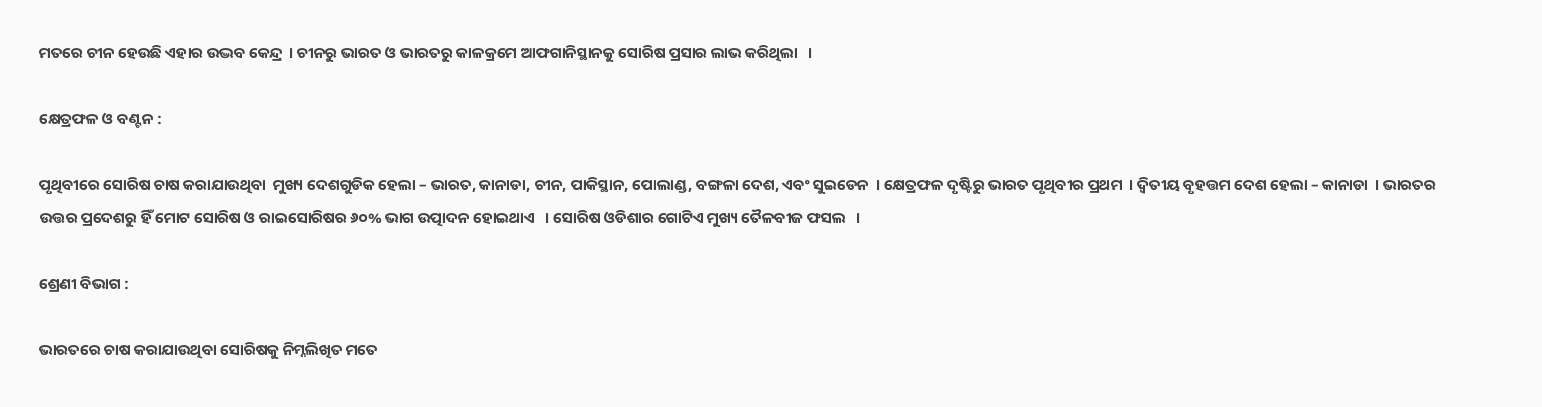ମତରେ ଚୀନ ହେଉଛି ଏହାର ଉଦ୍ଭବ କେନ୍ଦ୍ର  । ଚୀନରୁ ଭାରତ ଓ ଭାରତରୁ କାଳକ୍ରମେ ଆଫଗାନିସ୍ଥାନକୁ ସୋରିଷ ପ୍ରସାର ଲାଭ କରିଥିଲା   ।

କ୍ଷେତ୍ରଫଳ ଓ ବଣ୍ଟନ :

ପୃଥିବୀରେ ସୋରିଷ ଚାଷ କରାଯାଉଥିବା  ମୁଖ୍ୟ ଦେଶଗୁଡିକ ହେଲା – ଭାରତ, କାନାଡା, ଚୀନ, ପାକିସ୍ଥାନ, ପୋଲାଣ୍ଡ, ବଙ୍ଗଳା ଦେଶ, ଏବଂ ସୁଇଡେନ  । କ୍ଷେତ୍ରଫଳ ଦୃଷ୍ଟିରୁ ଭାରତ ପୃଥିବୀର ପ୍ରଥମ  । ଦ୍ଵିତୀୟ ବୃହତ୍ତମ ଦେଶ ହେଲା – କାନାଡା  । ଭାରତର ଉତ୍ତର ପ୍ରଦେଶରୁ ହିଁ ମୋଟ ସୋରିଷ ଓ ରାଇସୋରିଷର ୬୦% ଭାଗ ଉତ୍ପାଦନ ହୋଇଥାଏ   । ସୋରିଷ ଓଡିଶାର ଗୋଟିଏ ମୁଖ୍ୟ ତୈଳବୀଜ ଫସଲ   ।

ଶ୍ରେଣୀ ବିଭାଗ :

ଭାରତରେ ଚାଷ କରାଯାଉଥିବା ସୋରିଷକୁ ନିମ୍ନଲିଖିତ ମତେ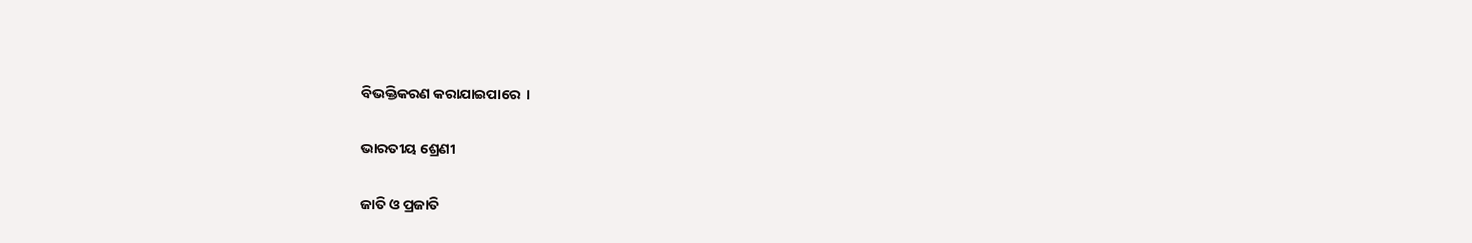ବିଭକ୍ତିକରଣ କରାଯାଇପାରେ  ।

ଭାରତୀୟ ଶ୍ରେଣୀ

ଜାତି ଓ ପ୍ରଜାତି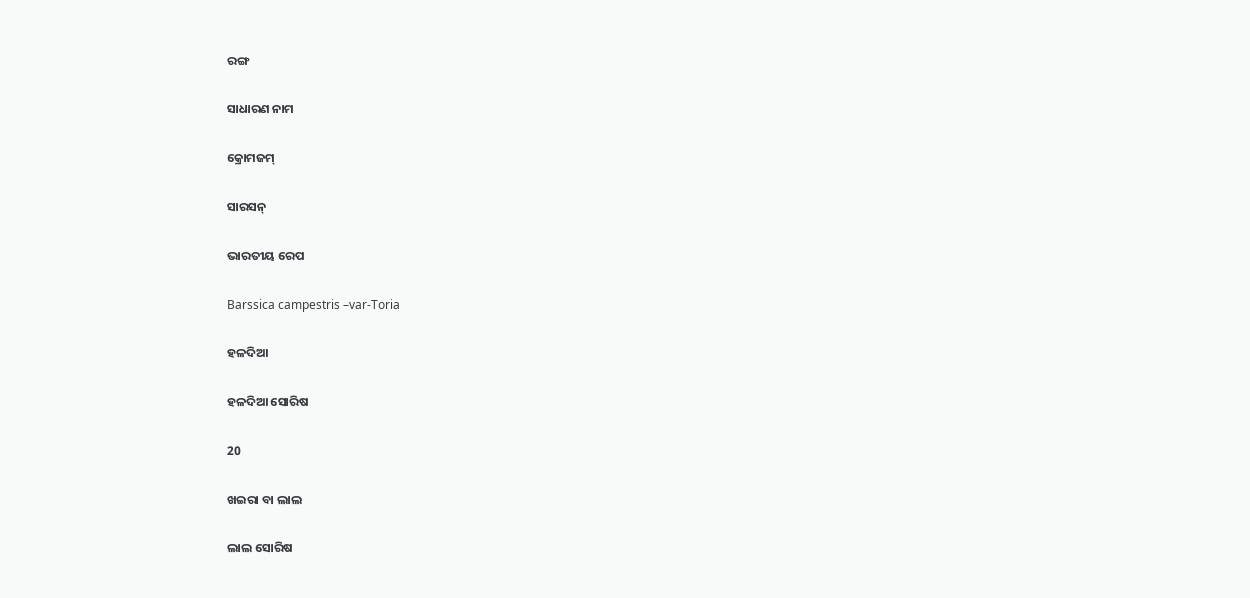ରଙ୍ଗ

ସାଧାରଣ ନାମ

କ୍ରୋମଜମ୍

ସାରସନ୍

ଭାରତୀୟ ରେପ

Barssica campestris –var-Toria

ହଳଦିଆ

ହଳଦିଆ ସୋରିଷ

20

ଖଇରା ବା ଲାଲ

ଲାଲ ସୋରିଷ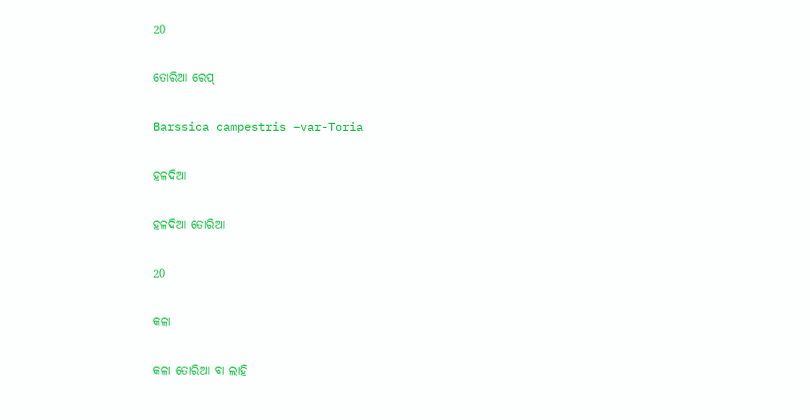20

ତୋରିଆ ରେପ୍

Barssica campestris –var-Toria

ହଳଦିଆ

ହଳଦିଆ ତୋରିଆ

20

କଳା

କଳା ତୋରିଆ ବା ଲାହି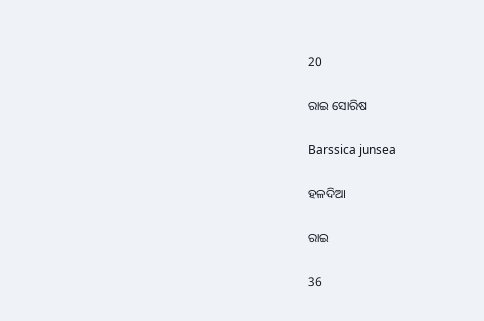20

ରାଇ ସୋରିଷ

Barssica junsea

ହଳଦିଆ

ରାଇ

36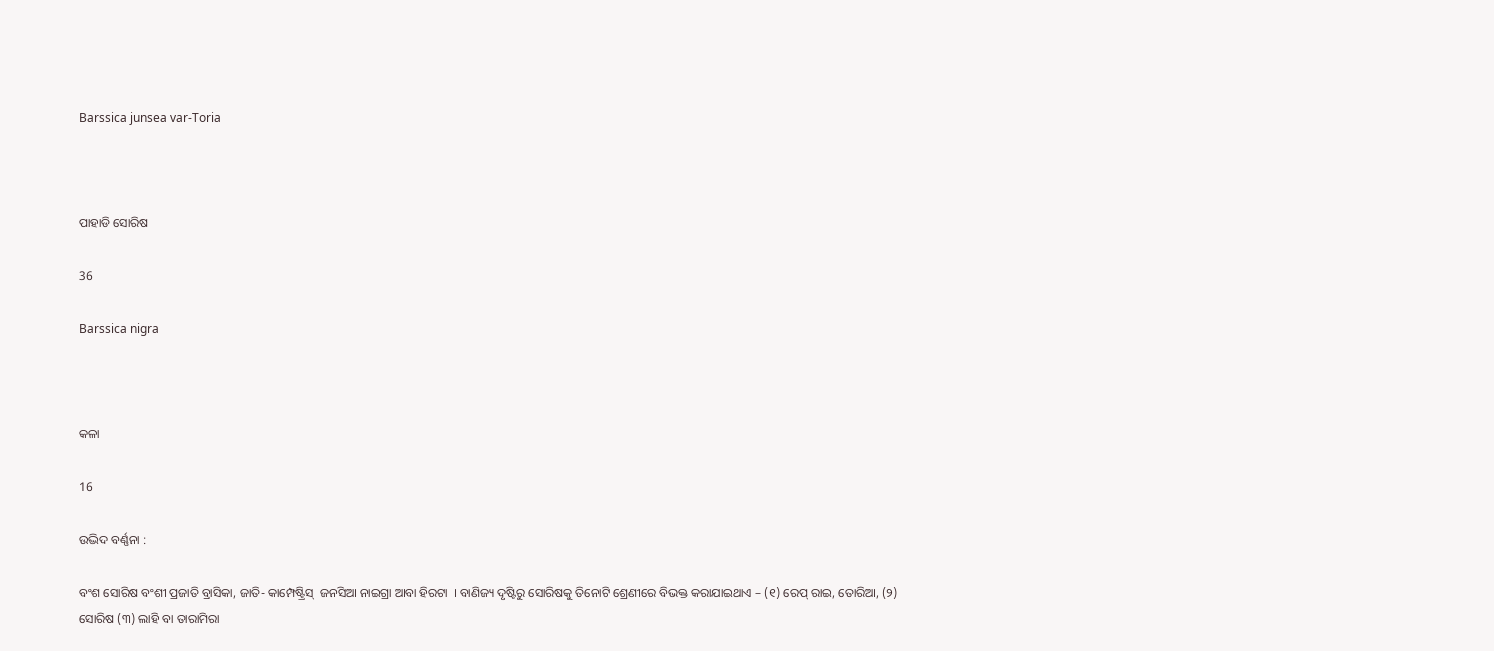Barssica junsea var-Toria



ପାହାଡି ସୋରିଷ

36

Barssica nigra



କଳା

16

ଉଦ୍ଭିଦ ବର୍ଣ୍ଣନା :

ବଂଶ ସୋରିଷ ବଂଶୀ ପ୍ରଜାତି ବ୍ରାସିକା, ଜାତି- କାମ୍ପେଷ୍ଟ୍ରିସ୍  ଜନସିଆ ନାଇଗ୍ରା ଆବା ହିରଟା  । ବାଣିଜ୍ୟ ଦୃଷ୍ଟିରୁ ସୋରିଷକୁ ତିନୋଟି ଶ୍ରେଣୀରେ ବିଭକ୍ତ କରାଯାଇଥାଏ – (୧) ରେପ୍ ରାଇ, ତୋରିଆ, (୨) ସୋରିଷ (୩) ଲାହି ବା ତାରାମିରା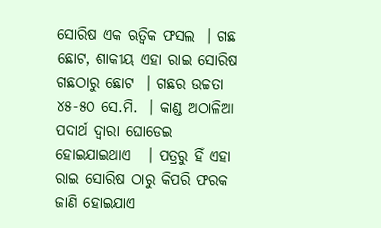ସୋରିଷ ଏକ ଋତ୍ଵିକ ଫସଲ  । ଗଛ ଛୋଟ, ଶାକୀୟ ଏହା ରାଇ ସୋରିଷ ଗଛଠାରୁ ଛୋଟ  । ଗଛର ଉଚ୍ଚତା ୪୫-୫୦ ସେ.ମି.  । କାଣ୍ଡ ଅଠାଳିଆ ପଦାର୍ଥ ଦ୍ଵାରା ଘୋଡେଇ ହୋଇଯାଇଥାଏ   । ପତ୍ରରୁ ହିଁ ଏହା ରାଇ ସୋରିଷ ଠାରୁ କିପରି ଫରକ ଜାଣି ହୋଇଯାଏ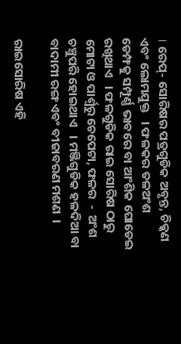। ରେପ୍- ସୋରିଷର ପତ୍ରଗୁଡିକ ଅବୃନ୍ତ, ଚିକ୍କଣ ଏବଂ ଲୋମଯୁକ୍ତ   । ଫଳକର ତଳଅଂଶ ଡେମ୍ଫକୁ ସମ୍ପୂର୍ଣ୍ଣ ଭାବରେ ବା ଆଂଶିକ ଘୋଡେଇ ରଖିଥାଏ   । ଫଳଗୁଡିକ ରାଇ ସୋରିଷ ଠାରୁ ମୋଟା ଓ ପାର୍ଶ୍ଵରୁ ଚେପେଟା, ଫଳର  -  ଅଂଶ ଚଞ୍ଚୁପରି ହୋଇଥାଏ   । ମଞ୍ଜିଗୁଡିକ ହଳଦିଆ ବା ବାଦାମୀ ରଙ୍ଗ ଏବଂ ବୀଜାବରଣ ମଶଣ  ।

ରାଇସୋରିଷ ଏହି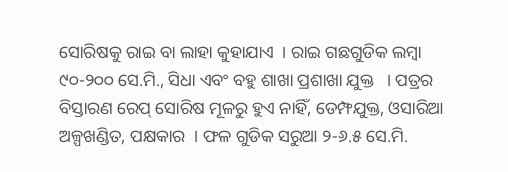ସୋରିଷକୁ ରାଇ ବା ଲାହା କୁହାଯାଏ  । ରାଇ ଗଛଗୁଡିକ ଲମ୍ବା ୯୦-୨୦୦ ସେ.ମି., ସିଧା ଏବଂ ବହୁ ଶାଖା ପ୍ରଶାଖା ଯୁକ୍ତ   । ପତ୍ରର ବିସ୍ତାରଣ ରେପ୍ ସୋରିଷ ମୂଳରୁ ହୁଏ ନାହିଁ, ଡେମ୍ଫଯୁକ୍ତ, ଓସାରିଆ ଅଳ୍ପଖଣ୍ଡିତ, ପକ୍ଷକାର  । ଫଳ ଗୁଡିକ ସରୁଆ ୨-୬.୫ ସେ.ମି.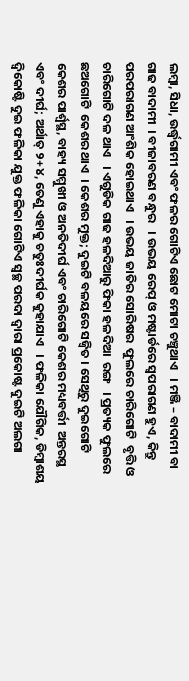ଲମ୍ବା, ସିଧା, ଉର୍ଦ୍ଧ୍ଵଗାମୀ ଏବଂ ଫଳର ଗୋଟିଏ ଛୋଟ ମୋଟା ଚଞ୍ଚୁଥାଏ   । ମଞ୍ଜି – ବାଦାମୀ ବା ଗାଢ ବାଦାମୀ  । ବୀଜାବରଣ ବନ୍ଧୁର   । ଉଭୟ ରେପ୍ ଓ ମଷ୍ଟାର୍ଡରେ ସ୍ଵପରାଗଣ ହୁଏ, କିନ୍ତୁ ପରପରାଗଣ ଆଂଶିକ ହୋଇଥାଏ   । ଉଭୟ ଜାତିର ସୋରିଷର  ଫୁଲରେ ଚାରିଗୋଟି  ବୃତ୍ତି ଓ ଚାରିଗୋଟି ଦଳ ଥାଏ   । ଏଗୁଡିକ ଗାଢ ହଳଦିଆରୁ ଫିକା ହଳଦିଆ  ରଙ୍ଗ   । ପ୍ରତ୍ୟକ ଫୁଲରେ ଛଅଗୋଟି  କେଶର ଥାଏ  । କେଶର ମୁକ୍ତ; ଦୁଇଟି ବଳୟରେ ସଜ୍ୱିତ । ସେଥିରୁ ଦୁଇଗୋଟି କେଶର ପାର୍ଶ୍ଵସ୍ଥ, ବାହ୍ୟ ସମ୍ମୁଖୀ ଓ ଅନତିଦୀର୍ଘ ଏବଂ ଚାରିଗୋଟି କେଶର ମଧ୍ୟବର୍ତ୍ତୀ  ଅନ୍ତରସ୍ଥ ଏବଂ ଦୀର୍ଘ; ଅର୍ଥାତ୍ ୨+୪, ତେଣୁ ଏହାକୁ ଚତୁଃଦୀର୍ଘକ କୁହାଯାଏ   । ଫଳିକା ଯୌଗିକ, ଡିମ୍ବାଶୟ ଦ୍ଵିକୋଷ୍ଟି ଦୁଇ ଫଳିକା ଯୁକ୍ତ ଫଳିକା ଗୋଟିଏ ସ୍ଵଚ୍ଛ ପରଦା ଦ୍ଵାରା ପ୍ରକୋଷ୍ଟ ଦୁଇଟି ଅଲଗା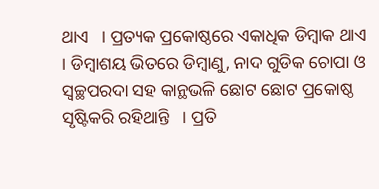ଥାଏ   । ପ୍ରତ୍ୟକ ପ୍ରକୋଷ୍ଠରେ ଏକାଧିକ ଡିମ୍ବାକ ଥାଏ   । ଡିମ୍ବାଶୟ ଭିତରେ ଡିମ୍ବାଣୁ, ନାଦ ଗୁଡିକ ଚୋପା ଓ ସ୍ଵଚ୍ଛପରଦା ସହ କାନ୍ଥଭଳି ଛୋଟ ଛୋଟ ପ୍ରକୋଷ୍ଠ ସୃଷ୍ଟିକରି ରହିଥାନ୍ତି   । ପ୍ରତି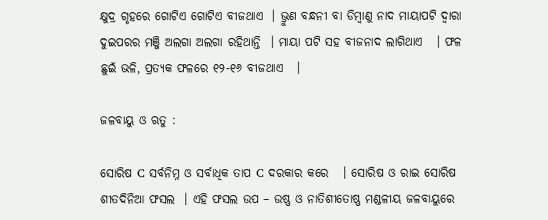କ୍ଷୁଦ୍ର ଗୃହରେ ଗୋଟିଏ ଗୋଟିଏ ବୀଜଥାଏ  । ଭ୍ରୁଣ ବନ୍ଧନୀ ବା ଡିମ୍ବାଣୁ ନାଦ ମାୟାପଟି ଦ୍ଵାରା ଦୁଇପରର ମଞ୍ଜି ଅଲଗା ଅଲଗା ରହିଥାନ୍ତି  । ମାୟା ପଟି ସହ ବୀଜନାଦ ଲାଗିଥାଏ   । ଫଳ ଛୁଇଁ ଭଳି, ପ୍ରତ୍ୟକ ଫଳରେ ୧୨-୧୬ ବୀଜଥାଏ   ।

ଜଳବାୟୁ ଓ ଋତୁ :

ସୋରିଷ C ସର୍ବନିମ୍ନ ଓ ସର୍ବାଧିକ ତାପ C ଦରକାର କରେ   । ସୋରିଷ ଓ ରାଇ ସୋରିଷ ଶୀତଦିନିଆ ଫସଲ  । ଏହି ଫସଲ ଉପ – ଉଷ୍ଣ ଓ ନାତିଶୀତୋଷ୍ଣ ମଣ୍ଡଳୀୟ ଜଳବାୟୁରେ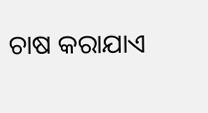ଚାଷ କରାଯାଏ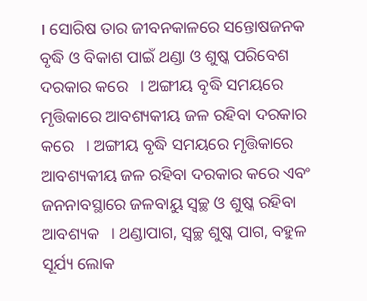। ସୋରିଷ ତାର ଜୀବନକାଳରେ ସନ୍ତୋଷଜନକ ବୃଦ୍ଧି ଓ ବିକାଶ ପାଇଁ ଥଣ୍ଡା ଓ ଶୁଷ୍କ ପରିବେଶ ଦରକାର କରେ   । ଅଙ୍ଗୀୟ ବୃଦ୍ଧି ସମୟରେ ମୃତ୍ତିକାରେ ଆବଶ୍ୟକୀୟ ଜଳ ରହିବା ଦରକାର କରେ   । ଅଙ୍ଗୀୟ ବୃଦ୍ଧି ସମୟରେ ମୃତ୍ତିକାରେ ଆବଶ୍ୟକୀୟ ଜଳ ରହିବା ଦରକାର କରେ ଏବଂ ଜନନାବସ୍ଥାରେ ଜଳବାୟୁ ସ୍ଵଚ୍ଛ ଓ ଶୁଷ୍କ ରହିବା ଆବଶ୍ୟକ   । ଥଣ୍ଡାପାଗ, ସ୍ଵଚ୍ଛ ଶୁଷ୍କ ପାଗ, ବହୁଳ ସୂର୍ଯ୍ୟ ଲୋକ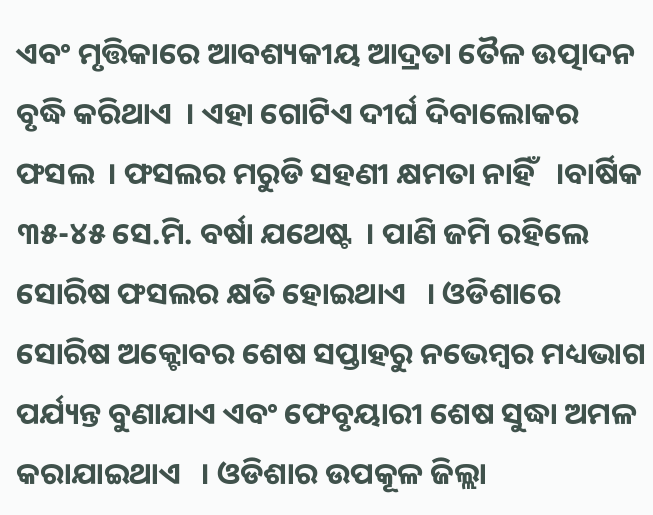ଏବଂ ମୃତ୍ତିକାରେ ଆବଶ୍ୟକୀୟ ଆଦ୍ରତା ତୈଳ ଉତ୍ପାଦନ ବୃଦ୍ଧି କରିଥାଏ  । ଏହା ଗୋଟିଏ ଦୀର୍ଘ ଦିବାଲୋକର  ଫସଲ  । ଫସଲର ମରୁଡି ସହଣୀ କ୍ଷମତା ନାହିଁ   ।ବାର୍ଷିକ ୩୫-୪୫ ସେ.ମି. ବର୍ଷା ଯଥେଷ୍ଟ  । ପାଣି ଜମି ରହିଲେ ସୋରିଷ ଫସଲର କ୍ଷତି ହୋଇଥାଏ   । ଓଡିଶାରେ ସୋରିଷ ଅକ୍ଟୋବର ଶେଷ ସପ୍ତାହରୁ ନଭେମ୍ବର ମଧ୍ୟଭାଗ ପର୍ଯ୍ୟନ୍ତ ବୁଣାଯାଏ ଏବଂ ଫେବୃୟାରୀ ଶେଷ ସୁଦ୍ଧା ଅମଳ କରାଯାଇଥାଏ   । ଓଡିଶାର ଉପକୂଳ ଜିଲ୍ଲା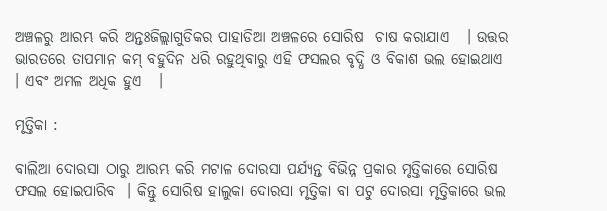ଅଞ୍ଚଳରୁ ଆରମ୍ଭ କରି ଅନ୍ତଃଜିଲ୍ଲାଗୁଡିକର ପାହାଡିଆ ଅଞ୍ଚଳରେ ସୋରିଷ  ଚାଷ କରାଯାଏ   । ଉତ୍ତର ଭାରତରେ ତାପମାନ କମ୍ ବହୁଦିନ ଧରି ରହୁଥିବାରୁ ଏହି ଫସଲର ବୃଦ୍ଧି ଓ ବିକାଶ ଭଲ ହୋଇଥାଏ   । ଏବଂ ଅମଳ ଅଧିକ ହୁଏ   ।

ମୃତ୍ତିକା :

ବାଲିଆ ଦୋରସା ଠାରୁ ଆରମ୍ଭ କରି ମଟାଳ ଦୋରସା ପର୍ଯ୍ୟନ୍ତ ବିଭିନ୍ନ ପ୍ରକାର ମୃତ୍ତିକାରେ ସୋରିଷ ଫସଲ ହୋଇପାରିବ  । କିନ୍ତୁ ସୋରିଷ ହାଲୁକା ଦୋରସା ମୃତ୍ତିକା ବା ପଟୁ ଦୋରସା ମୃତ୍ତିକାରେ ଭଲ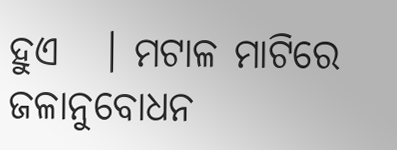ହୁଏ   । ମଟାଳ ମାଟିରେ ଜଳାନୁବୋଧନ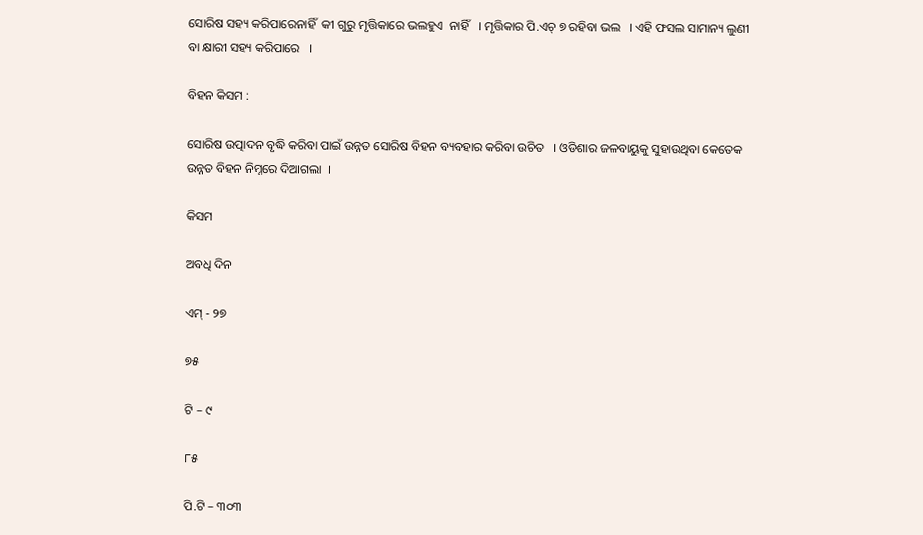ସୋରିଷ ସହ୍ୟ କରିପାରେନାହିଁ  କୀ ଗୁରୁ ମୃତ୍ତିକାରେ ଭଲହୁଏ  ନାହିଁ   । ମୃତ୍ତିକାର ପି.ଏଚ୍ ୭ ରହିବା ଭଲ   । ଏହି ଫସଲ ସାମାନ୍ୟ ଲୁଣୀ ବା କ୍ଷାରୀ ସହ୍ୟ କରିପାରେ   ।

ବିହନ କିସମ :

ସୋରିଷ ଉତ୍ପାଦନ ବୃଦ୍ଧି କରିବା ପାଇଁ ଉନ୍ନତ ସୋରିଷ ବିହନ ବ୍ୟବହାର କରିବା ଉଚିତ   । ଓଡିଶାର ଜଳବାୟୁକୁ ସୁହାଉଥିବା କେତେକ ଉନ୍ନତ ବିହନ ନିମ୍ନରେ ଦିଆଗଲା  ।

କିସମ

ଅବଧି ଦିନ

ଏମ୍ - ୨୭

୭୫

ଟି – ୯

୮୫

ପି.ଟି – ୩୦୩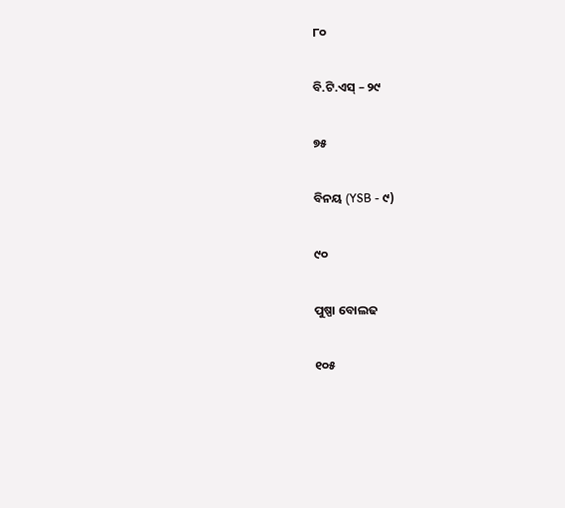୮୦

ବି.ଟି.ଏସ୍ – ୨୯

୭୫

ବିନୟ (YSB - ୯)

୯୦

ପୁଷ୍ପା ବୋଲଢ

୧୦୫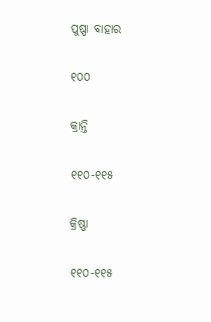ପୁଷ୍ପା ବାହାର

୧୦୦

କ୍ରାନ୍ତି

୧୧୦-୧୧୫

କ୍ରିଷ୍ଣା

୧୧୦-୧୧୫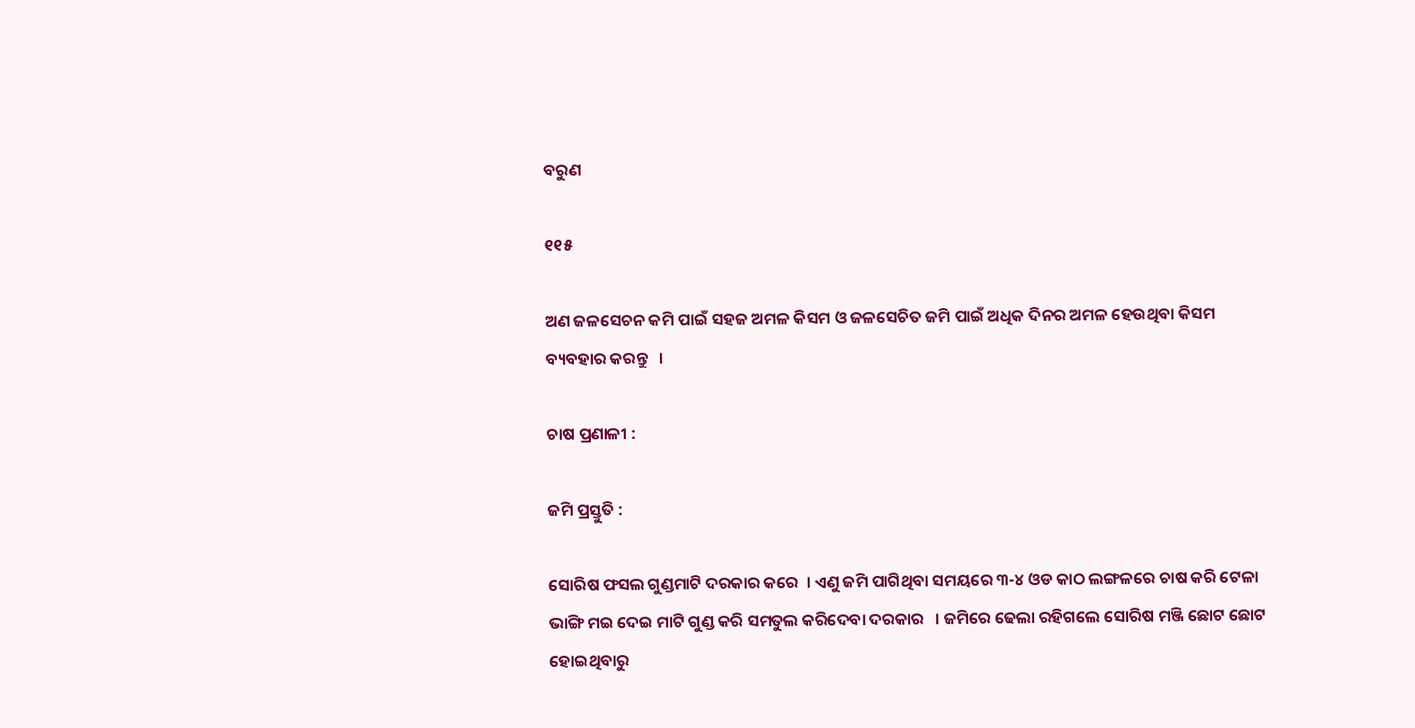ବରୁଣ

୧୧୫

ଅଣ ଜଳସେଚନ କମି ପାଇଁ ସହଜ ଅମଳ କିସମ ଓ ଜଳସେଚିତ ଜମି ପାଇଁ ଅଧିକ ଦିନର ଅମଳ ହେଉଥିବା କିସମ ବ୍ୟବହାର କରନ୍ତୁ   ।

ଚାଷ ପ୍ରଣାଳୀ :

ଜମି ପ୍ରସ୍ତୁତି :

ସୋରିଷ ଫସଲ ଗୁଣ୍ଡମାଟି ଦରକାର କରେ  । ଏଣୁ ଜମି ପାଗିଥିବା ସମୟରେ ୩-୪ ଓଡ କାଠ ଲଙ୍ଗଳରେ ଚାଷ କରି ଟେଳା ଭାଙ୍ଗି ମଇ ଦେଇ ମାଟି ଗୁଣ୍ଡ କରି ସମତୁଲ କରିଦେବା ଦରକାର   । ଜମିରେ ଢେଲା ରହିଗଲେ ସୋରିଷ ମଞ୍ଜି ଛୋଟ ଛୋଟ ହୋଇଥିବାରୁ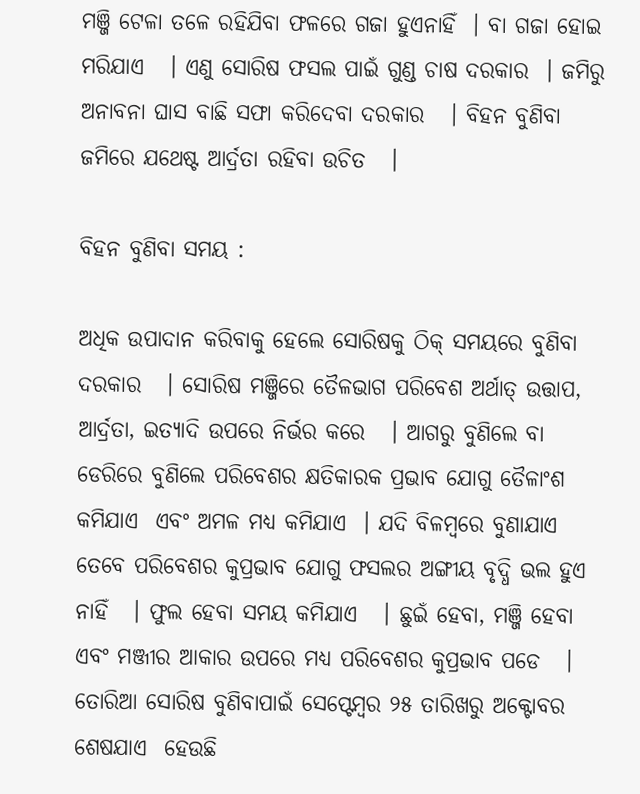ମଞ୍ଜି ଟେଳା ତଳେ ରହିଯିବା ଫଳରେ ଗଜା ହୁଏନାହିଁ  । ବା ଗଜା ହୋଇ ମରିଯାଏ   । ଏଣୁ ସୋରିଷ ଫସଲ ପାଇଁ ଗୁଣ୍ଡ ଚାଷ ଦରକାର  । ଜମିରୁ ଅନାବନା ଘାସ ବାଛି ସଫା କରିଦେବା ଦରକାର   । ବିହନ ବୁଣିବା ଜମିରେ ଯଥେଷ୍ଟ ଆର୍ଦ୍ରତା ରହିବା ଉଚିତ   ।

ବିହନ ବୁଣିବା ସମୟ :

ଅଧିକ ଉପାଦାନ କରିବାକୁ ହେଲେ ସୋରିଷକୁ ଠିକ୍ ସମୟରେ ବୁଣିବା ଦରକାର   । ସୋରିଷ ମଞ୍ଜିରେ ତୈଳଭାଗ ପରିବେଶ ଅର୍ଥାତ୍ ଉତ୍ତାପ, ଆର୍ଦ୍ରତା, ଇତ୍ୟାଦି ଉପରେ ନିର୍ଭର କରେ   । ଆଗରୁ ବୁଣିଲେ ବା ଡେରିରେ ବୁଣିଲେ ପରିବେଶର କ୍ଷତିକାରକ ପ୍ରଭାବ ଯୋଗୁ ତୈଳାଂଶ କମିଯାଏ  ଏବଂ ଅମଳ ମଧ୍ୟ କମିଯାଏ  । ଯଦି ବିଳମ୍ବରେ ବୁଣାଯାଏ ତେବେ ପରିବେଶର କୁପ୍ରଭାବ ଯୋଗୁ ଫସଲର ଅଙ୍ଗୀୟ ବୃଦ୍ଧି ଭଲ ହୁଏ  ନାହିଁ   । ଫୁଲ ହେବା ସମୟ କମିଯାଏ   । ଛୁଇଁ ହେବା, ମଞ୍ଜି ହେବା ଏବଂ ମଞ୍ଜୀର ଆକାର ଉପରେ ମଧ୍ୟ ପରିବେଶର କୁପ୍ରଭାବ ପଡେ   । ତୋରିଆ ସୋରିଷ ବୁଣିବାପାଇଁ ସେପ୍ଟେମ୍ବର ୨୫ ତାରିଖରୁ ଅକ୍ଟୋବର ଶେଷଯାଏ  ହେଉଛି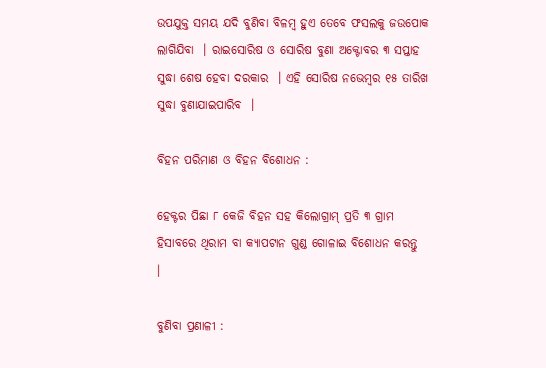ଉପଯୁକ୍ତ ସମୟ ଯଦି ବୁଣିବା ବିଳମ୍ବ ହୁଏ ତେବେ ଫସଲକୁ ଜଉପୋକ ଲାଗିଯିବା  । ରାଇସୋରିଷ ଓ ସୋରିଷ ବୁଣା ଅକ୍ଟୋବର ୩ ସପ୍ତାହ ସୁଦ୍ଧା ଶେଷ ହେବା ଦରକାର  । ଏହି ସୋରିଷ ନଭେମ୍ବର ୧୫ ତାରିଖ ସୁଦ୍ଧା ବୁଣାଯାଇପାରିବ  ।

ବିହନ ପରିମାଣ ଓ ବିହନ ବିଶୋଧନ :

ହେକ୍ଟର ପିଛା ୮ କେଜି ବିହନ ସହ କିଲୋଗ୍ରାମ୍ ପ୍ରତି ୩ ଗ୍ରାମ ହିସାବରେ ଥିରାମ ବା କ୍ୟାପଟାନ ଗୁଣ୍ଡ ଗୋଳାଇ ବିଶୋଧନ କରନ୍ତୁ   ।

ବୁଣିବା ପ୍ରଣାଳୀ :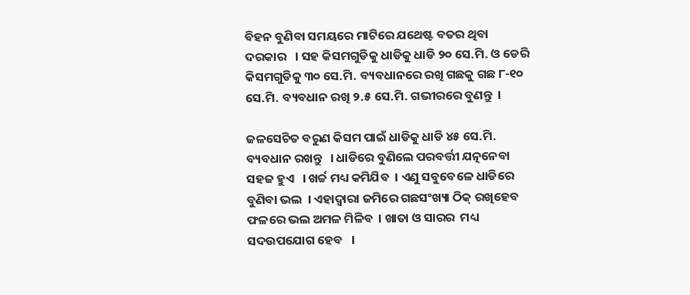ବିହନ ବୁଣିବା ସମୟରେ ମାଟିରେ ଯଥେଷ୍ଟ ବତର ଥିବା ଦରକାର   । ସହ କିସମଗୁଡିକୁ ଧାଡିକୁ ଧାଡି ୨୦ ସେ.ମି. ଓ ଡେରି କିସମଗୁଡିକୁ ୩୦ ସେ.ମି. ବ୍ୟବଧାନରେ ରଖି ଗଛକୁ ଗଛ ୮-୧୦ ସେ.ମି. ବ୍ୟବଧାନ ରଖି ୨.୫ ସେ.ମି. ଗଭୀରରେ ବୁଣନ୍ତୁ  ।

ଜଳସେଚିତ ବରୁଣ କିସମ ପାଇଁ ଧାଡିକୁ ଧାଡି ୪୫ ସେ.ମି. ବ୍ୟବଧାନ ରଖନ୍ତୁ   । ଧାଡିରେ ବୁଣିଲେ ପରବର୍ତ୍ତୀ ଯତ୍ନନେବା ସହଜ ହୁଏ   । ଖର୍ଚ୍ଚ ମଧ୍ୟ କମିଯିବ  । ଏଣୁ ସବୁବେଳେ ଧାଡିରେ ବୁଣିବା ଭଲ  । ଏହାଦ୍ଵାରା ଜମିରେ ଗଛସଂଖ୍ୟା ଠିକ୍ ରଖିହେବ ଫଳରେ ଭଲ ଅମଳ ମିଳିବ  । ଖାତା ଓ ସାରର  ମଧ୍ୟ ସଦଉପଯୋଗ ହେବ   ।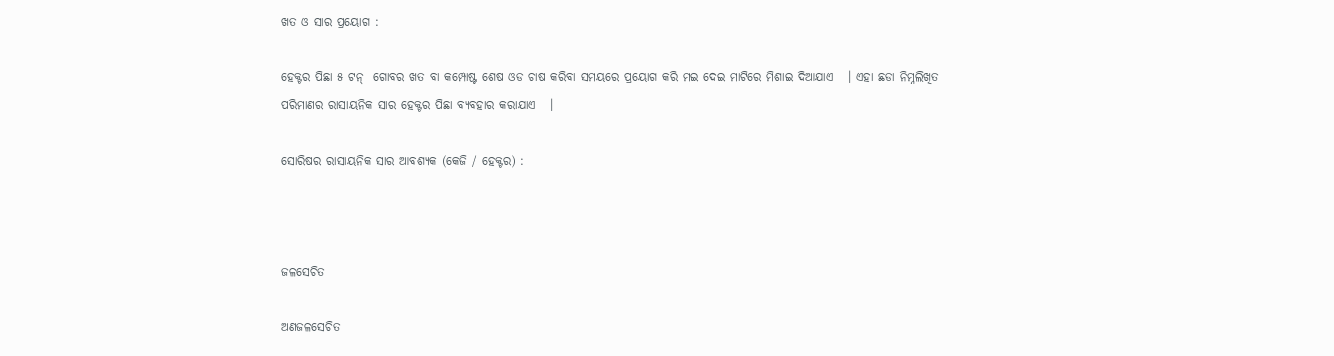ଖତ ଓ ସାର ପ୍ରୟୋଗ :

ହେକ୍ଟର ପିଛା ୫ ଟନ୍  ଗୋବର ଖତ ବା କମ୍ପୋଷ୍ଟ ଶେଷ ଓଡ ଚାଷ କରିବା ସମୟରେ ପ୍ରୟୋଗ କରି ମଇ ଦେଇ ମାଟିରେ ମିଶାଇ ଦିଆଯାଏ   । ଏହା ଛଡା ନିମ୍ନଲିଖିତ ପରିମାଣର ରାସାୟନିକ ସାର ହେକ୍ଟର ପିଛା ବ୍ୟବହାର କରାଯାଏ   ।

ସୋରିଷର ରାସାୟନିକ ସାର ଆବଶ୍ୟକ (କେଜି / ହେକ୍ଟର) :



ଜଳସେଚିତ

ଅଣଜଳସେଚିତ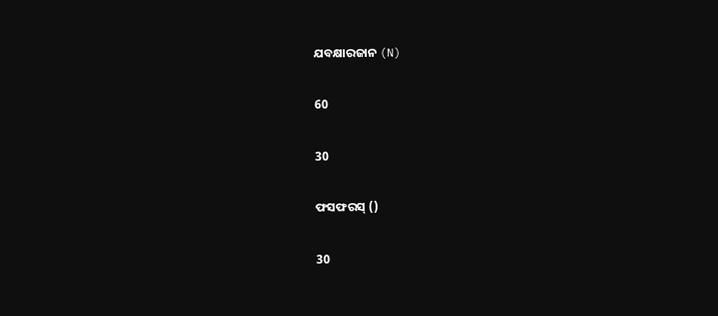ଯବକ୍ଷାରଜାନ (N)

60

30

ଫସଫରସ୍ ()

30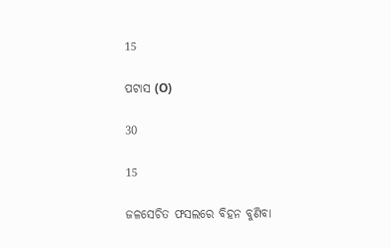15

ପଟାସ (O)

30

15

ଜଳସେଚିତ ଫସଲରେ ବିହନ ବୁଣିବା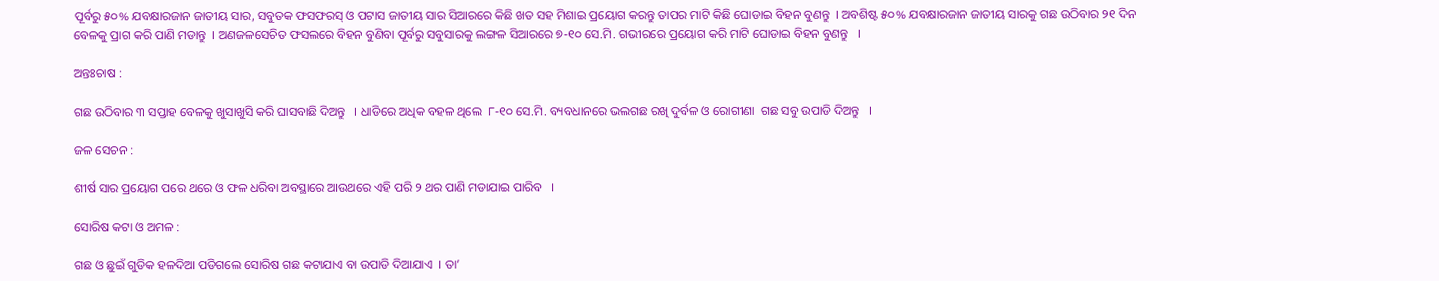ପୂର୍ବରୁ ୫୦% ଯବକ୍ଷାରଜାନ ଜାତୀୟ ସାର, ସବୁତକ ଫସଫରସ୍ ଓ ପଟାସ ଜାତୀୟ ସାର ସିଆରରେ କିଛି ଖତ ସହ ମିଶାଇ ପ୍ରୟୋଗ କରନ୍ତୁ ତାପର ମାଟି କିଛି ଘୋଡାଇ ବିହନ ବୁଣନ୍ତୁ  । ଅବଶିଷ୍ଟ ୫୦% ଯବକ୍ଷାରଜାନ ଜାତୀୟ ସାରକୁ ଗଛ ଉଠିବାର ୨୧ ଦିନ ବେଳକୁ ପ୍ରାଗ କରି ପାଣି ମଡାନ୍ତୁ  । ଅଣଜଳସେଚିତ ଫସଲରେ ବିହନ ବୁଣିବା ପୂର୍ବରୁ ସବୁସାରକୁ ଲଙ୍ଗଳ ସିଆରରେ ୭-୧୦ ସେ.ମି. ଗଭୀରରେ ପ୍ରୟୋଗ କରି ମାଟି ଘୋଡାଇ ବିହନ ବୁଣନ୍ତୁ   ।

ଅନ୍ତଃଚାଷ :

ଗଛ ଉଠିବାର ୩ ସପ୍ତାହ ବେଳକୁ ଖୁସାଖୁସି କରି ଘାସବାଛି ଦିଅନ୍ତୁ   । ଧାଡିରେ ଅଧିକ ବହଳ ଥିଲେ  ୮-୧୦ ସେ.ମି. ବ୍ୟବଧାନରେ ଭଲଗଛ ରଖି ଦୁର୍ବଳ ଓ ରୋଗୀଣା  ଗଛ ସବୁ ଉପାଡି ଦିଅନ୍ତୁ   ।

ଜଳ ସେଚନ :

ଶୀର୍ଷ ସାର ପ୍ରୟୋଗ ପରେ ଥରେ ଓ ଫଳ ଧରିବା ଅବସ୍ଥାରେ ଆଉଥରେ ଏହି ପରି ୨ ଥର ପାଣି ମଡାଯାଇ ପାରିବ   ।

ସୋରିଷ କଟା ଓ ଅମଳ :

ଗଛ ଓ ଛୁଇଁ ଗୁଡିକ ହଳଦିଆ ପଡିଗଲେ ସୋରିଷ ଗଛ କଟାଯାଏ ବା ଉପାଡି ଦିଆଯାଏ  । ତା’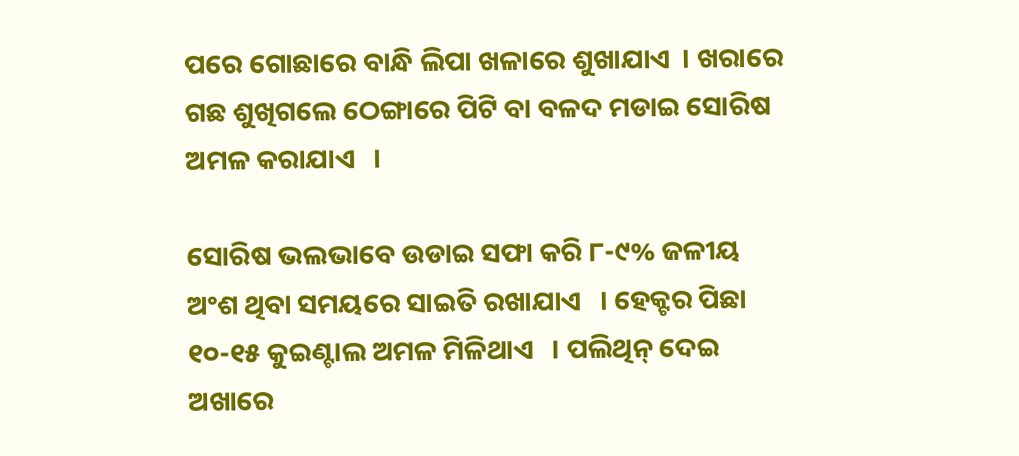ପରେ ଗୋଛାରେ ବାନ୍ଧି ଲିପା ଖଳାରେ ଶୁଖାଯାଏ  । ଖରାରେ ଗଛ ଶୁଖିଗଲେ ଠେଙ୍ଗାରେ ପିଟି ବା ବଳଦ ମଡାଇ ସୋରିଷ ଅମଳ କରାଯାଏ   ।

ସୋରିଷ ଭଲଭାବେ ଉଡାଇ ସଫା କରି ୮-୯% ଜଳୀୟ ଅଂଶ ଥିବା ସମୟରେ ସାଇତି ରଖାଯାଏ   । ହେକ୍ଟର ପିଛା ୧୦-୧୫ କୁଇଣ୍ଟାଲ ଅମଳ ମିଳିଥାଏ   । ପଲିଥିନ୍ ଦେଇ ଅଖାରେ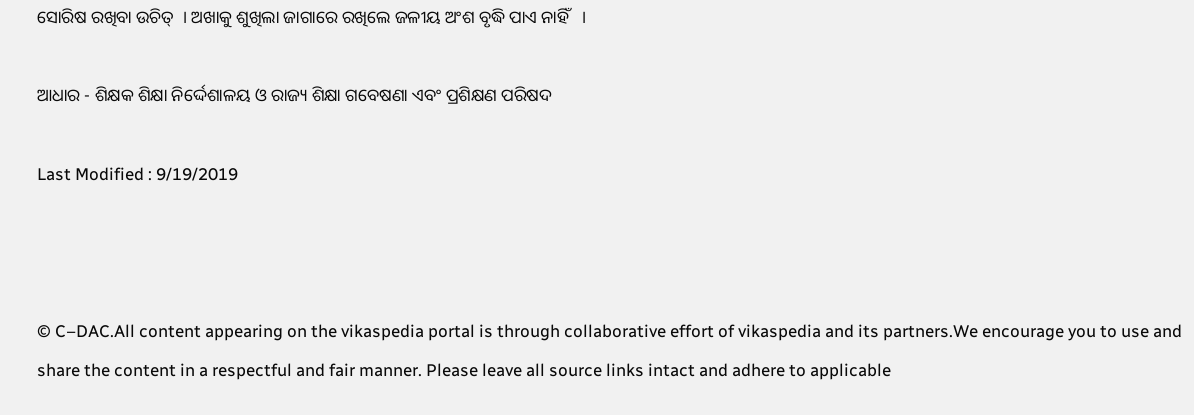ସୋରିଷ ରଖିବା ଉଚିତ୍  । ଅଖାକୁ ଶୁଖିଲା ଜାଗାରେ ରଖିଲେ ଜଳୀୟ ଅଂଶ ବୃଦ୍ଧି ପାଏ ନାହିଁ   ।

ଆଧାର - ଶିକ୍ଷକ ଶିକ୍ଷା ନିର୍ଦ୍ଦେଶାଳୟ ଓ ରାଜ୍ୟ ଶିକ୍ଷା ଗବେଷଣା ଏବଂ ପ୍ରଶିକ୍ଷଣ ପରିଷଦ

Last Modified : 9/19/2019



© C–DAC.All content appearing on the vikaspedia portal is through collaborative effort of vikaspedia and its partners.We encourage you to use and share the content in a respectful and fair manner. Please leave all source links intact and adhere to applicable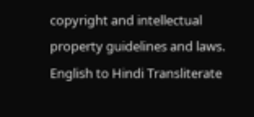copyright and intellectual property guidelines and laws.
English to Hindi Transliterate